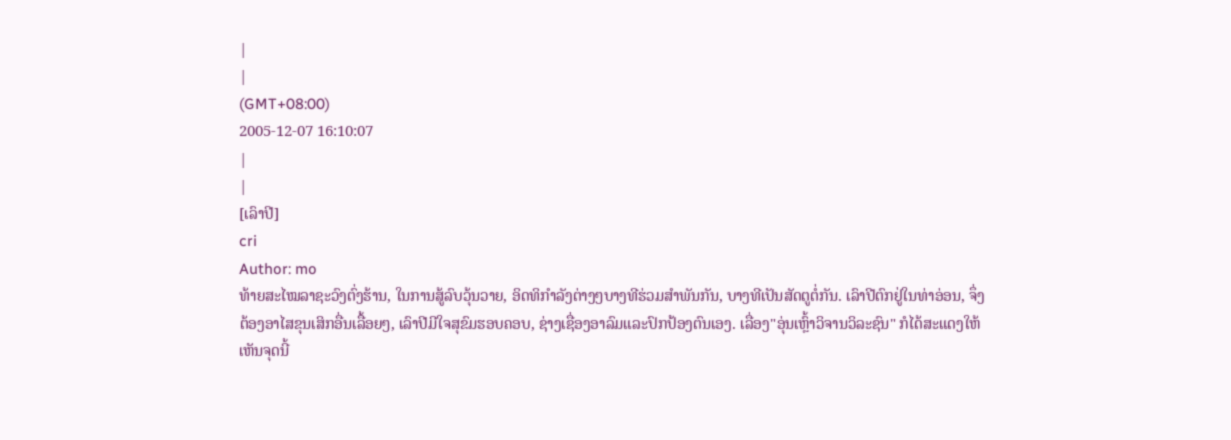|
|
(GMT+08:00)
2005-12-07 16:10:07
|
|
[ເລົາປີ]
cri
Author: mo
ທ້າຍສະໄໝລາຊະວົງຕົ່ງຮ້ານ, ໃນການສູ້ລົບວຸ້ນວາຍ, ອິດທິກຳລັງຕ່າງໆບາງທີຮ່ວມສຳພັນກັນ, ບາງທີເປັນສັດຕູຕໍ່ກັນ. ເລົາປີຕົກຢູ່ໃນທ່າອ່ອນ, ຈຶ່ງຕ້ອງອາໄສຂຸນເສິກອື່ນເລື້ອຍໆ, ເລົາປີມີໃຈສຸຂົມຮອບຄອບ, ຊ່າງເຊື່ອງອາລົມແລະປົກປ້ອງຕົນເອງ. ເລື່ອງ"ອຸ່ນເຫຼົ້າວິຈານວິລະຊົນ" ກໍໄດ້ສະແດງໃຫ້ເຫັນຈຸດນີ້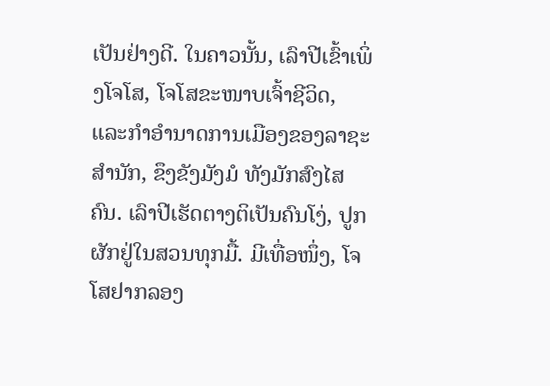ເປັນຢ່າງດີ. ໃນຄາວນັ້ນ, ເລົາປີເຂົ້າເພິ່ງໂຈໂສ, ໂຈໂສຂະໜາບເຈົ້າຊີວິດ, ແລະກຳອຳນາດການເມືອງຂອງລາຊະສຳນັກ, ຂຶງຂັງມັງມໍ ທັງມັກສົງໄສຄົນ. ເລົາປີເຮັດຕາງຕິເປັນຄົນໂງ່, ປູກຜັກຢູ່ໃນສວນທຸກມື້. ມີເທື່ອໜຶ່ງ, ໂຈໂສຢາກລອງ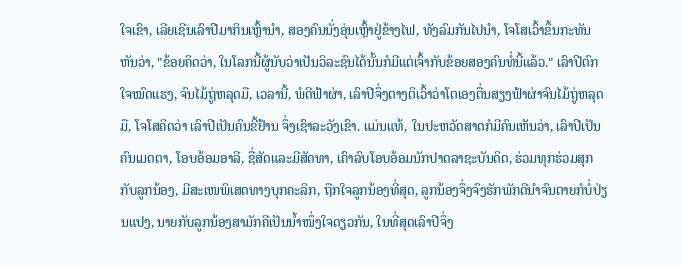ໃຈເຂົາ, ເລີຍເຊີນເລົາປີມາກິນເຫຼົ້ານຳ, ສອງຄົນນັ່ງອຸ່ນເຫຼົ້າຢູ່ຂ້າງໄຟ, ທັງລົມກັນໄປນຳ, ໂຈໂສເວົ້າຂຶ້ນກະທັນຫັນວ່າ, "ຂ້ອຍຄິດວ່າ, ໃນໂລກນີ້ຜູ້ນັບວ່າເປັນວິລະຊົນໄດ້ນັ້ນກໍມີແຕ່ເຈົ້າກັບຂ້ອຍສອງຄົນທໍ່ນີ້ແລ້ວ." ເລົາປີຕົກໃຈໝົດແຮງ, ຈົນໄມ້ຖູ່ຫລຸດມື, ເວລານີ້, ພໍດີຟ້າຜ່າ, ເລົາປີຈຶ່ງຕາງຕິເວົ້າວ່າໂຕເອງຕື່ນສຽງຟ້າຜ່າຈົນໄມ້ຖູ່ຫລຸດມື, ໂຈໂສຄິດວ່າ ເລົາປີເປັນຄົນຂີ້ຢ້ານ ຈຶ່ງເຊົາລະວັງເຂົາ. ແມ່ນແທ້, ໃນປະຫວັດສາດກໍມີຄົນເຫັນວ່າ, ເລົາປີເປັນຄົນເມດຕາ, ໂອບອ້ອມອາລີ, ຊື່ສັດແລະມີສັດທາ, ເຄົາລົບໂອບອ້ອມນັກປາດລາຊະບັນດິດ, ຮ່ວມທຸກຮ່ວມສຸກກັບລູກນ້ອງ, ມີສະເໜພິເສດທາງບຸກຄະລິກ, ຖືກໃຈລູກນ້ອງທີ່ສຸດ, ລູກນ້ອງຈຶ່ງຈົງຮັກພັກດີນຳຈົນຕາຍກໍບໍ່ປ່ຽນແປງ, ນາຍກັບລູກນ້ອງສາມັກຄີເປັນນ້ຳໜຶ່ງໃຈດຽວກັນ, ໃນທີ່ສຸດເລົາປີຈຶ່ງ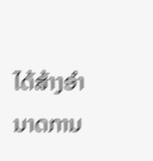ໄດ້ສ້າງອຳນາດການ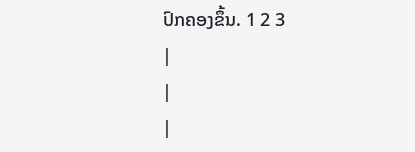ປົກຄອງຂຶ້ນ. 1 2 3
|
|
|